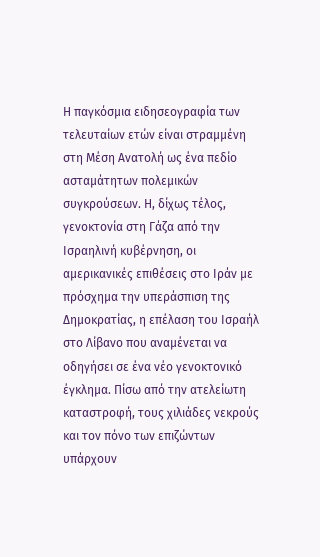Η παγκόσμια ειδησεογραφία των τελευταίων ετών είναι στραμμένη στη Μέση Ανατολή ως ένα πεδίο ασταμάτητων πολεμικών συγκρούσεων. Η, δίχως τέλος, γενοκτονία στη Γάζα από την Ισραηλινή κυβέρνηση, οι αμερικανικές επιθέσεις στο Ιράν με πρόσχημα την υπεράσπιση της Δημοκρατίας, η επέλαση του Ισραήλ στο Λίβανο που αναμένεται να οδηγήσει σε ένα νέο γενοκτονικό έγκλημα. Πίσω από την ατελείωτη καταστροφή, τους χιλιάδες νεκρούς και τον πόνο των επιζώντων υπάρχουν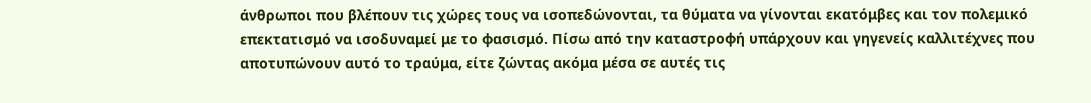άνθρωποι που βλέπουν τις χώρες τους να ισοπεδώνονται, τα θύματα να γίνονται εκατόμβες και τον πολεμικό επεκτατισμό να ισοδυναμεί με το φασισμό. Πίσω από την καταστροφή υπάρχουν και γηγενείς καλλιτέχνες που αποτυπώνουν αυτό το τραύμα, είτε ζώντας ακόμα μέσα σε αυτές τις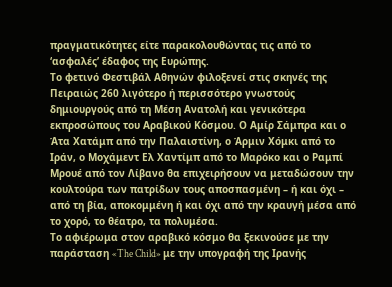πραγματικότητες είτε παρακολουθώντας τις από το ‘ασφαλές’ έδαφος της Ευρώπης.
Το φετινό Φεστιβάλ Αθηνών φιλοξενεί στις σκηνές της Πειραιώς 260 λιγότερο ή περισσότερο γνωστούς δημιουργούς από τη Μέση Ανατολή και γενικότερα εκπροσώπους του Αραβικού Κόσμου. Ο Αμίρ Σάμπρα και ο Άτα Χατάμπ από την Παλαιστίνη, ο Άρμιν Χόμκι από το Ιράν, ο Μοχάμεντ Ελ Χαντίμπ από το Μαρόκο και ο Ραμπί Μρουέ από τον Λίβανο θα επιχειρήσουν να μεταδώσουν την κουλτούρα των πατρίδων τους αποσπασμένη – ή και όχι – από τη βία, αποκομμένη ή και όχι από την κραυγή μέσα από το χορό, το θέατρο, τα πολυμέσα.
Το αφιέρωμα στον αραβικό κόσμο θα ξεκινούσε με την παράσταση «The Child» με την υπογραφή της Ιρανής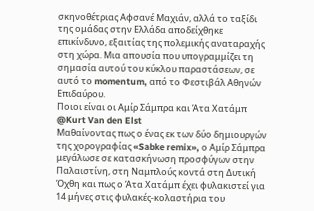σκηνοθέτριας Αφσανέ Μαχιάν, αλλά το ταξίδι της ομάδας στην Ελλάδα αποδείχθηκε επικίνδυνο, εξαιτίας της πολεμικής αναταραχής στη χώρα. Μια απουσία που υπογραμμίζει τη σημασία αυτού του κύκλου παραστάσεων, σε αυτό το momentum, από το Φεστιβάλ Αθηνών Επιδαύρου.
Ποιοι είναι οι Αμίρ Σάμπρα και Άτα Χατάμπ
@Kurt Van den Elst
Μαθαίνοντας πως ο ένας εκ των δύο δημιουργών της χορογραφίας «Sabke remix», ο Αμίρ Σάμπρα μεγάλωσε σε κατασκήνωση προσφύγων στην Παλαιστίνη, στη Ναμπλούς κοντά στη Δυτική Όχθη και πως ο Άτα Χατάμπ έχει φυλακιστεί για 14 μήνες στις φυλακές-κολαστήρια του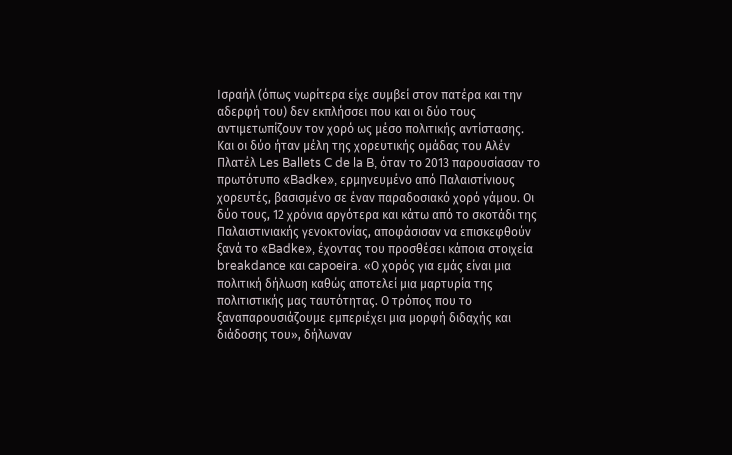Ισραήλ (όπως νωρίτερα είχε συμβεί στον πατέρα και την αδερφή του) δεν εκπλήσσει που και οι δύο τους αντιμετωπίζουν τον χορό ως μέσο πολιτικής αντίστασης.
Και οι δύο ήταν μέλη της χορευτικής ομάδας του Αλέν Πλατέλ Les Ballets C de la B, όταν το 2013 παρουσίασαν το πρωτότυπο «Badke», ερμηνευμένο από Παλαιστίνιους χορευτές, βασισμένο σε έναν παραδοσιακό χορό γάμου. Οι δύο τους, 12 χρόνια αργότερα και κάτω από το σκοτάδι της Παλαιστινιακής γενοκτονίας, αποφάσισαν να επισκεφθούν ξανά το «Badke», έχοντας του προσθέσει κάποια στοιχεία breakdance και capoeira. «Ο χορός για εμάς είναι μια πολιτική δήλωση καθώς αποτελεί μια μαρτυρία της πολιτιστικής μας ταυτότητας. Ο τρόπος που το ξαναπαρουσιάζουμε εμπεριέχει μια μορφή διδαχής και διάδοσης του», δήλωναν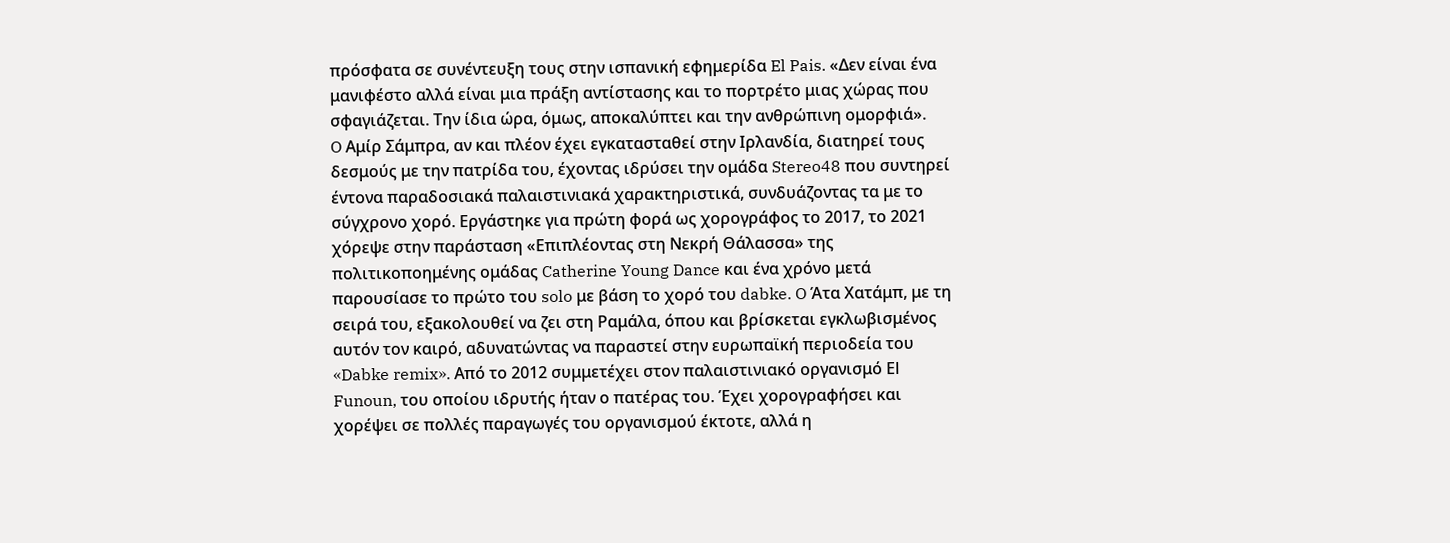πρόσφατα σε συνέντευξη τους στην ισπανική εφημερίδα El Pais. «Δεν είναι ένα μανιφέστο αλλά είναι μια πράξη αντίστασης και το πορτρέτο μιας χώρας που σφαγιάζεται. Την ίδια ώρα, όμως, αποκαλύπτει και την ανθρώπινη ομορφιά».
O Αμίρ Σάμπρα, αν και πλέον έχει εγκατασταθεί στην Ιρλανδία, διατηρεί τους δεσμούς με την πατρίδα του, έχοντας ιδρύσει την ομάδα Stereo48 που συντηρεί έντονα παραδοσιακά παλαιστινιακά χαρακτηριστικά, συνδυάζοντας τα με το σύγχρονο χορό. Εργάστηκε για πρώτη φορά ως χορογράφος το 2017, το 2021 χόρεψε στην παράσταση «Επιπλέοντας στη Νεκρή Θάλασσα» της πολιτικοποημένης ομάδας Catherine Young Dance και ένα χρόνο μετά παρουσίασε το πρώτο του solo με βάση το χορό του dabke. O Άτα Χατάμπ, με τη σειρά του, εξακολουθεί να ζει στη Ραμάλα, όπου και βρίσκεται εγκλωβισμένος αυτόν τον καιρό, αδυνατώντας να παραστεί στην ευρωπαϊκή περιοδεία του «Dabke remix». Από το 2012 συμμετέχει στον παλαιστινιακό οργανισμό Εl Funoun, του οποίου ιδρυτής ήταν ο πατέρας του. Έχει χορογραφήσει και χορέψει σε πολλές παραγωγές του οργανισμού έκτοτε, αλλά η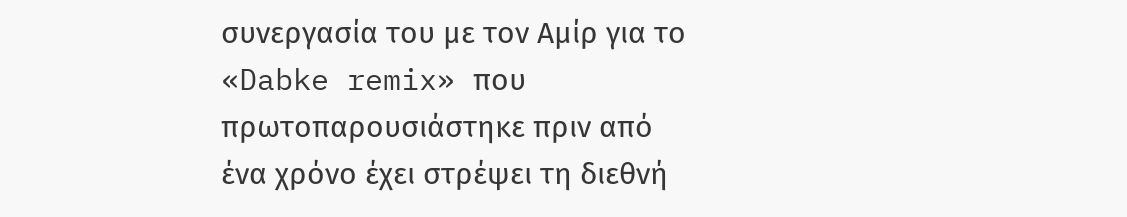συνεργασία του με τον Αμίρ για το «Dabke remix» που πρωτοπαρουσιάστηκε πριν από ένα χρόνο έχει στρέψει τη διεθνή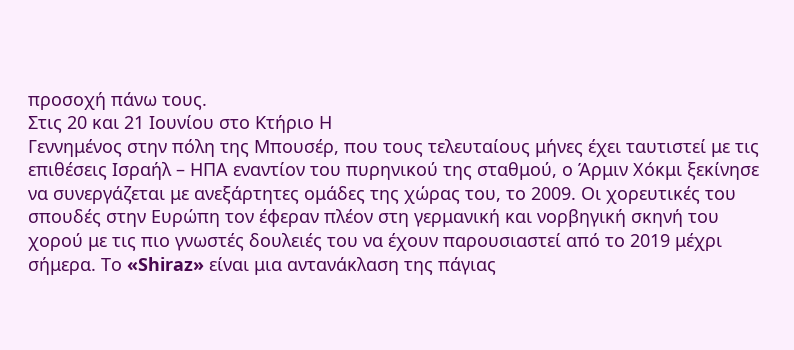προσοχή πάνω τους.
Στις 20 και 21 Ιουνίου στο Κτήριο Η
Γεννημένος στην πόλη της Μπουσέρ, που τους τελευταίους μήνες έχει ταυτιστεί με τις επιθέσεις Ισραήλ – ΗΠΑ εναντίον του πυρηνικού της σταθμού, ο Άρμιν Χόκμι ξεκίνησε να συνεργάζεται με ανεξάρτητες ομάδες της χώρας του, το 2009. Οι χορευτικές του σπουδές στην Ευρώπη τον έφεραν πλέον στη γερμανική και νορβηγική σκηνή του χορού με τις πιο γνωστές δουλειές του να έχουν παρουσιαστεί από το 2019 μέχρι σήμερα. Το «Shiraz» είναι μια αντανάκλαση της πάγιας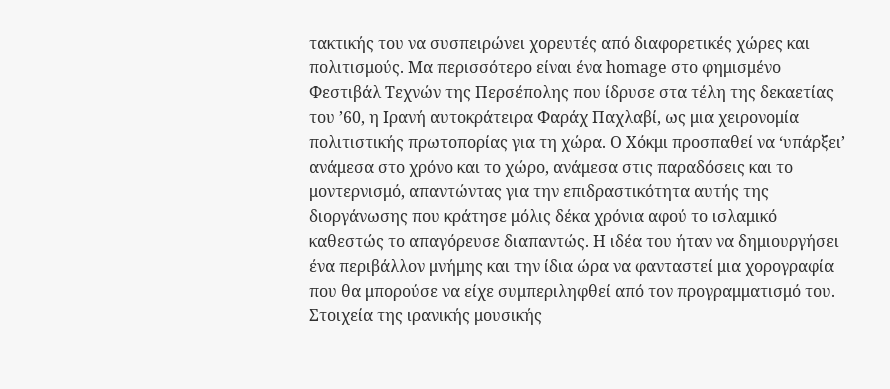τακτικής του να συσπειρώνει χορευτές από διαφορετικές χώρες και πολιτισμούς. Μα περισσότερο είναι ένα homage στο φημισμένο Φεστιβάλ Τεχνών της Περσέπολης που ίδρυσε στα τέλη της δεκαετίας του ’60, η Ιρανή αυτοκράτειρα Φαράχ Παχλαβί, ως μια χειρονομία πολιτιστικής πρωτοπορίας για τη χώρα. Ο Χόκμι προσπαθεί να ‘υπάρξει’ ανάμεσα στο χρόνο και το χώρο, ανάμεσα στις παραδόσεις και το μοντερνισμό, απαντώντας για την επιδραστικότητα αυτής της διοργάνωσης που κράτησε μόλις δέκα χρόνια αφού το ισλαμικό καθεστώς το απαγόρευσε διαπαντώς. Η ιδέα του ήταν να δημιουργήσει ένα περιβάλλον μνήμης και την ίδια ώρα να φανταστεί μια χορογραφία που θα μπορούσε να είχε συμπεριληφθεί από τον προγραμματισμό του. Στοιχεία της ιρανικής μουσικής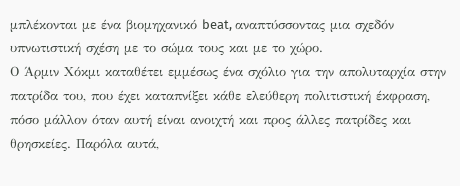μπλέκονται με ένα βιομηχανικό beat, αναπτύσσοντας μια σχεδόν υπνωτιστική σχέση με το σώμα τους και με το χώρο.
Ο Άρμιν Χόκμι καταθέτει εμμέσως ένα σχόλιο για την απολυταρχία στην πατρίδα του, που έχει καταπνίξει κάθε ελεύθερη πολιτιστική έκφραση, πόσο μάλλον όταν αυτή είναι ανοιχτή και προς άλλες πατρίδες και θρησκείες. Παρόλα αυτά,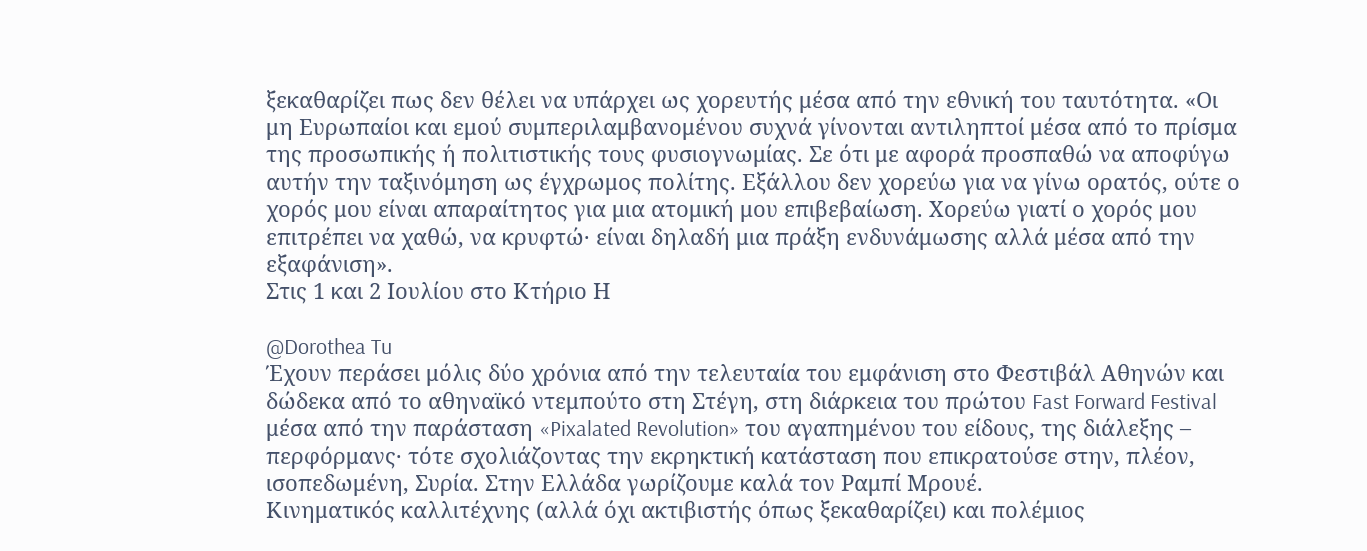ξεκαθαρίζει πως δεν θέλει να υπάρχει ως χορευτής μέσα από την εθνική του ταυτότητα. «Οι μη Ευρωπαίοι και εμού συμπεριλαμβανομένου συχνά γίνονται αντιληπτοί μέσα από το πρίσμα της προσωπικής ή πολιτιστικής τους φυσιογνωμίας. Σε ότι με αφορά προσπαθώ να αποφύγω αυτήν την ταξινόμηση ως έγχρωμος πολίτης. Εξάλλου δεν χορεύω για να γίνω ορατός, ούτε ο χορός μου είναι απαραίτητος για μια ατομική μου επιβεβαίωση. Χορεύω γιατί ο χορός μου επιτρέπει να χαθώ, να κρυφτώ· είναι δηλαδή μια πράξη ενδυνάμωσης αλλά μέσα από την εξαφάνιση».
Στις 1 και 2 Ιουλίου στο Κτήριο Η

@Dorothea Tu
Έχουν περάσει μόλις δύο χρόνια από την τελευταία του εμφάνιση στο Φεστιβάλ Αθηνών και δώδεκα από το αθηναϊκό ντεμπούτο στη Στέγη, στη διάρκεια του πρώτου Fast Forward Festival μέσα από την παράσταση «Pixalated Revolution» του αγαπημένου του είδους, της διάλεξης – περφόρμανς· τότε σχολιάζοντας την εκρηκτική κατάσταση που επικρατούσε στην, πλέον, ισοπεδωμένη, Συρία. Στην Ελλάδα γωρίζουμε καλά τον Ραμπί Μρουέ.
Κινηματικός καλλιτέχνης (αλλά όχι ακτιβιστής όπως ξεκαθαρίζει) και πολέμιος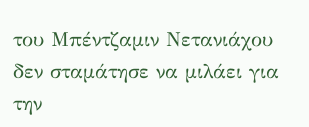του Μπέντζαμιν Νετανιάχου δεν σταμάτησε να μιλάει για την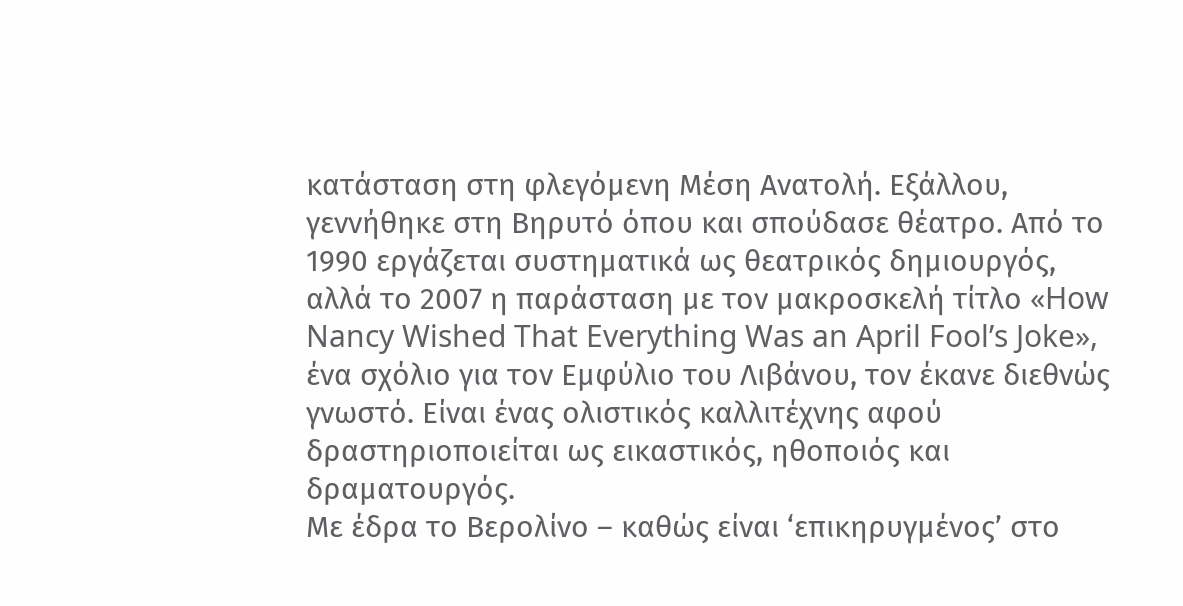κατάσταση στη φλεγόμενη Μέση Ανατολή. Εξάλλου, γεννήθηκε στη Βηρυτό όπου και σπούδασε θέατρο. Από το 1990 εργάζεται συστηματικά ως θεατρικός δημιουργός, αλλά το 2007 η παράσταση με τον μακροσκελή τίτλο «How Nancy Wished That Everything Was an April Fool’s Joke», ένα σχόλιο για τον Εμφύλιο του Λιβάνου, τον έκανε διεθνώς γνωστό. Είναι ένας ολιστικός καλλιτέχνης αφού δραστηριοποιείται ως εικαστικός, ηθοποιός και δραματουργός.
Με έδρα το Βερολίνο – καθώς είναι ‘επικηρυγμένος’ στο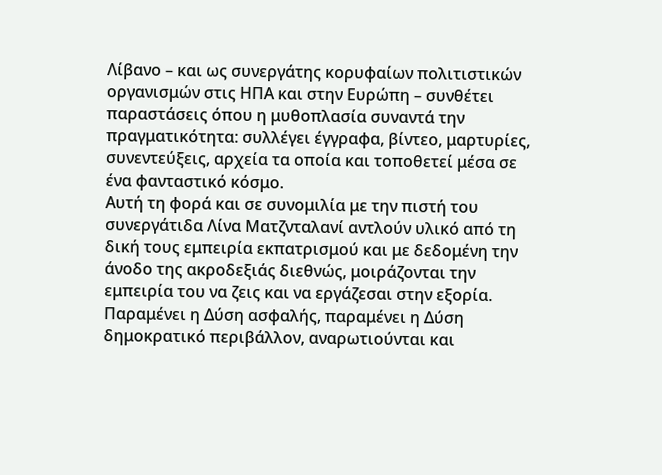Λίβανο – και ως συνεργάτης κορυφαίων πολιτιστικών οργανισμών στις ΗΠΑ και στην Ευρώπη – συνθέτει παραστάσεις όπου η μυθοπλασία συναντά την πραγματικότητα: συλλέγει έγγραφα, βίντεο, μαρτυρίες, συνεντεύξεις, αρχεία τα οποία και τοποθετεί μέσα σε ένα φανταστικό κόσμο.
Αυτή τη φορά και σε συνομιλία με την πιστή του συνεργάτιδα Λίνα Ματζνταλανί αντλούν υλικό από τη δική τους εμπειρία εκπατρισμού και με δεδομένη την άνοδο της ακροδεξιάς διεθνώς, μοιράζονται την εμπειρία του να ζεις και να εργάζεσαι στην εξορία. Παραμένει η Δύση ασφαλής, παραμένει η Δύση δημοκρατικό περιβάλλον, αναρωτιούνται και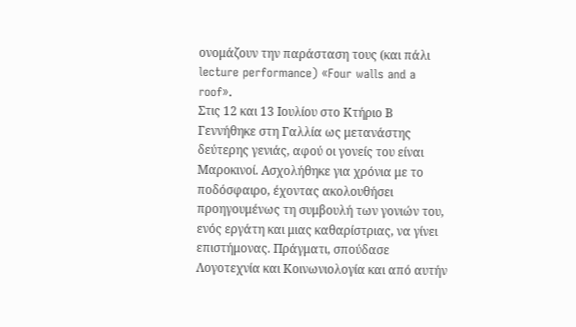ονομάζουν την παράσταση τους (και πάλι lecture performance) «Four walls and a roof».
Στις 12 και 13 Ιουλίου στο Κτήριο Β
Γεννήθηκε στη Γαλλία ως μετανάστης δεύτερης γενιάς, αφού οι γονείς του είναι Μαροκινοί. Ασχολήθηκε για χρόνια με το ποδόσφαιρο, έχοντας ακολουθήσει προηγουμένως τη συμβουλή των γονιών του, ενός εργάτη και μιας καθαρίστριας, να γίνει επιστήμονας. Πράγματι, σπούδασε Λογοτεχνία και Κοινωνιολογία και από αυτήν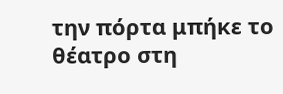την πόρτα μπήκε το θέατρο στη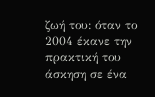ζωή του: όταν το 2004 έκανε την πρακτική του άσκηση σε ένα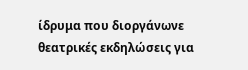ίδρυμα που διοργάνωνε θεατρικές εκδηλώσεις για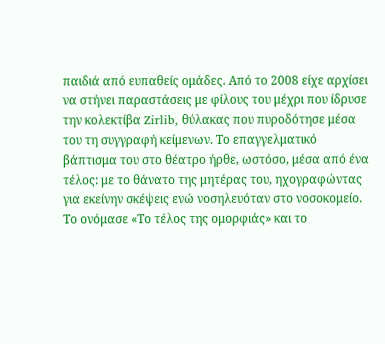παιδιά από ευπαθείς ομάδες. Από το 2008 είχε αρχίσει να στήνει παραστάσεις με φίλους του μέχρι που ίδρυσε την κολεκτίβα Zirlib, θύλακας που πυροδότησε μέσα του τη συγγραφή κείμενων. Το επαγγελματικό βάπτισμα του στο θέατρο ήρθε, ωστόσο, μέσα από ένα τέλος: με το θάνατο της μητέρας του, ηχογραφώντας για εκείνην σκέψεις ενώ νοσηλευόταν στο νοσοκομείο. Το ονόμασε «Το τέλος της ομορφιάς» και το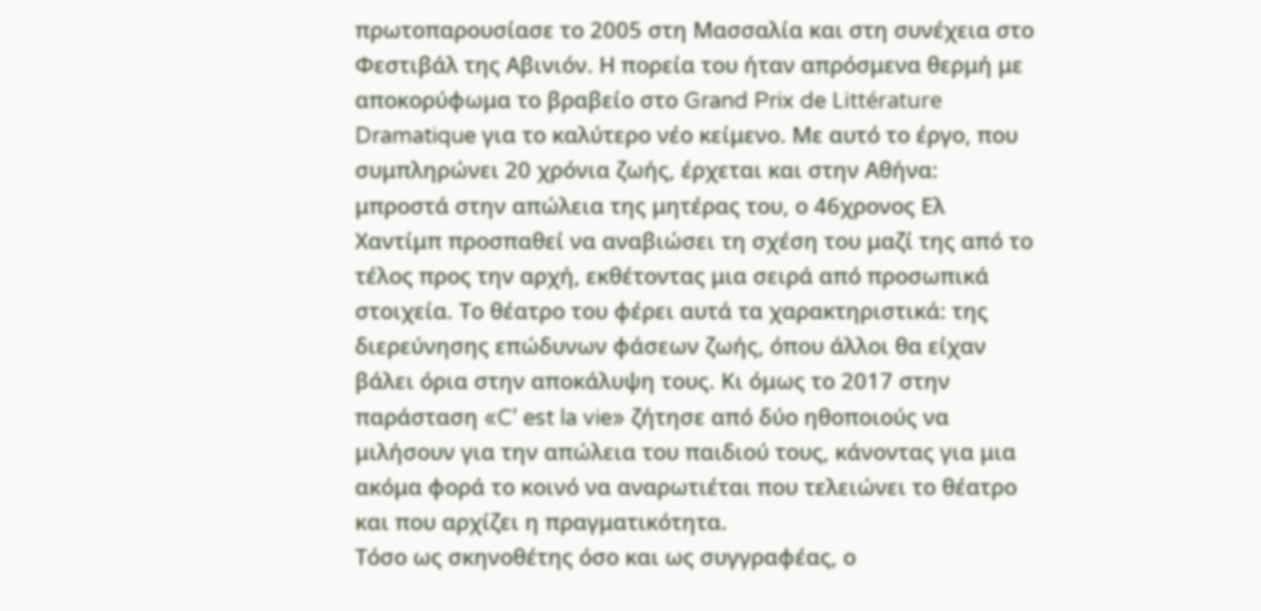πρωτοπαρουσίασε το 2005 στη Μασσαλία και στη συνέχεια στο Φεστιβάλ της Αβινιόν. Η πορεία του ήταν απρόσμενα θερμή με αποκορύφωμα το βραβείο στο Grand Prix de Littérature Dramatique για το καλύτερο νέο κείμενο. Με αυτό το έργο, που συμπληρώνει 20 χρόνια ζωής, έρχεται και στην Αθήνα: μπροστά στην απώλεια της μητέρας του, ο 46χρονος Ελ Χαντίμπ προσπαθεί να αναβιώσει τη σχέση του μαζί της από το τέλος προς την αρχή, εκθέτοντας μια σειρά από προσωπικά στοιχεία. Το θέατρο του φέρει αυτά τα χαρακτηριστικά: της διερεύνησης επώδυνων φάσεων ζωής, όπου άλλοι θα είχαν βάλει όρια στην αποκάλυψη τους. Κι όμως το 2017 στην παράσταση «C’ est la vie» ζήτησε από δύο ηθοποιούς να μιλήσουν για την απώλεια του παιδιού τους, κάνοντας για μια ακόμα φορά το κοινό να αναρωτιέται που τελειώνει το θέατρο και που αρχίζει η πραγματικότητα.
Τόσο ως σκηνοθέτης όσο και ως συγγραφέας, ο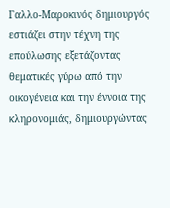Γαλλο-Μαροκινός δημιουργός εστιάζει στην τέχνη της επούλωσης εξετάζοντας θεματικές γύρω από την οικογένεια και την έννοια της κληρονομιάς, δημιουργώντας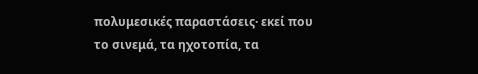πολυμεσικές παραστάσεις· εκεί που το σινεμά, τα ηχοτοπία, τα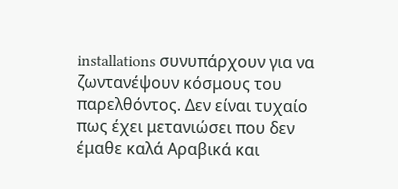installations συνυπάρχουν για να ζωντανέψουν κόσμους του παρελθόντος. Δεν είναι τυχαίο πως έχει μετανιώσει που δεν έμαθε καλά Αραβικά και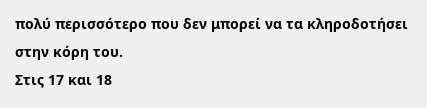πολύ περισσότερο που δεν μπορεί να τα κληροδοτήσει στην κόρη του.
Στις 17 και 18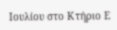Ιουλίου στο Κτήριο Ε